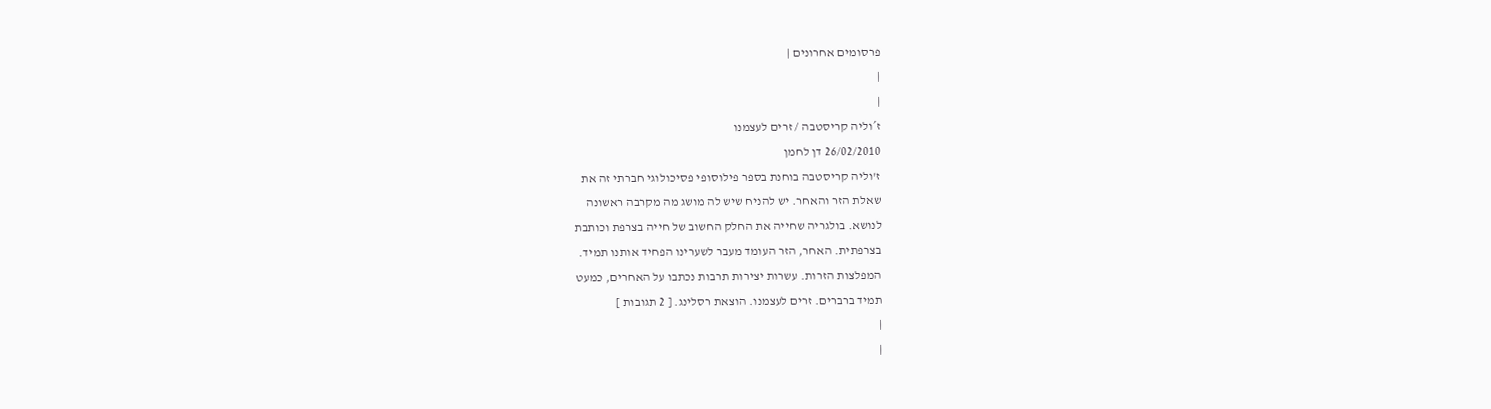פרסומים אחרונים |
|
|
ז´וליה קריסטבה / זרים לעצמנו
26/02/2010 דן לחמן
ז'וליה קריסטבה בוחנת בספר פילוסופי פסיכולוגי חברתי זה את
שאלת הזר והאחר. יש להניח שיש לה מושג מה מקרבה ראשונה
לנושא. בולגריה שחייה את החלק החשוב של חייה בצרפת וכותבת
בצרפתית. האחר, הזר העומד מעבר לשערינו הפחיד אותנו תמיד.
המפלצות הזרות. עשרות יצירות תרבות נכתבו על האחרים, כמעט
תמיד ברברים. זרים לעצמנו. הוצאת רסלינג. [ 2 תגובות ]
|
|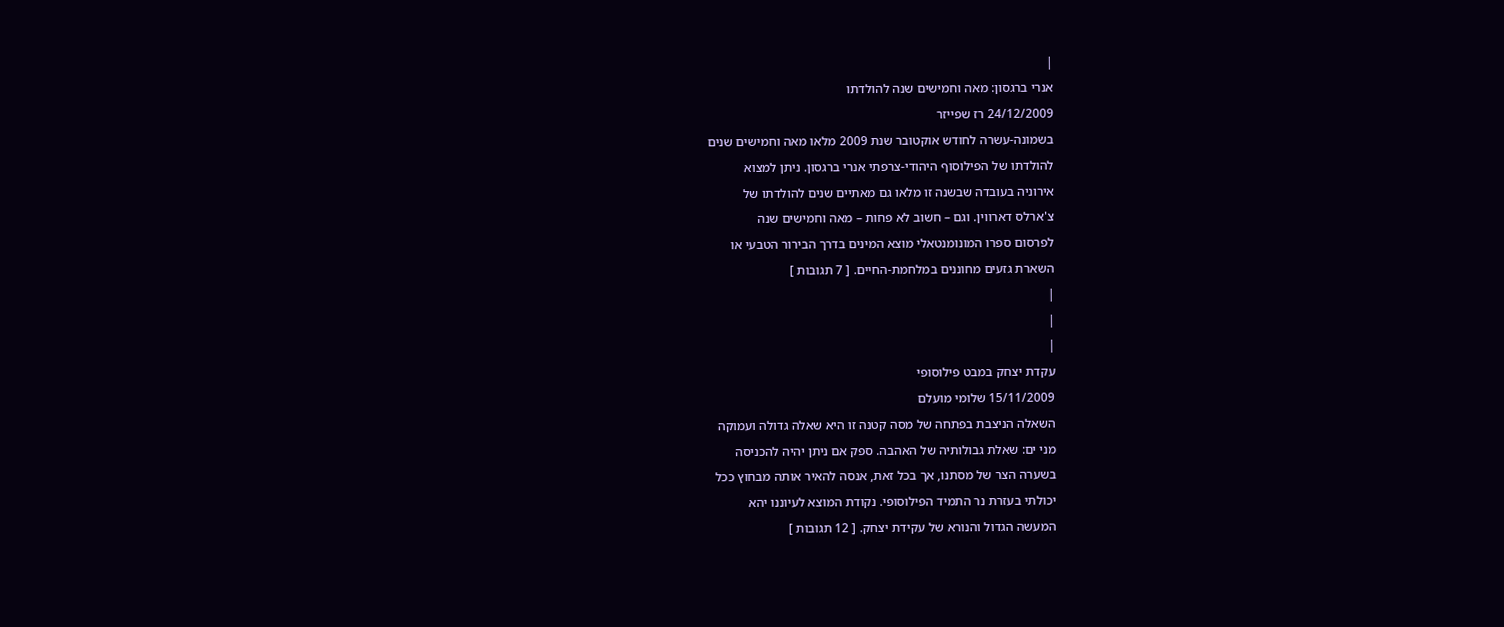|
אנרי ברגסון: מאה וחמישים שנה להולדתו
24/12/2009 רז שפייזר
בשמונה-עשרה לחודש אוקטובר שנת 2009 מלאו מאה וחמישים שנים
להולדתו של הפילוסוף היהודי-צרפתי אנרי ברגסון. ניתן למצוא
אירוניה בעובדה שבשנה זו מלאו גם מאתיים שנים להולדתו של
צ'ארלס דארווין. וגם – חשוב לא פחות – מאה וחמישים שנה
לפרסום ספרו המונומנטאלי מוצא המינים בדרך הבירור הטבעי או
השארת גזעים מחוננים במלחמת-החיים. [ 7 תגובות ]
|
|
|
עקדת יצחק במבט פילוסופי
15/11/2009 שלומי מועלם
השאלה הניצבת בפתחה של מסה קטנה זו היא שאלה גדולה ועמוקה
מני ים: שאלת גבולותיה של האהבה. ספק אם ניתן יהיה להכניסה
בשערה הצר של מסתנו, אך בכל זאת, אנסה להאיר אותה מבחוץ ככל
יכולתי בעזרת נר התמיד הפילוסופי. נקודת המוצא לעיוננו יהא
המעשה הגדול והנורא של עקידת יצחק. [ 12 תגובות ]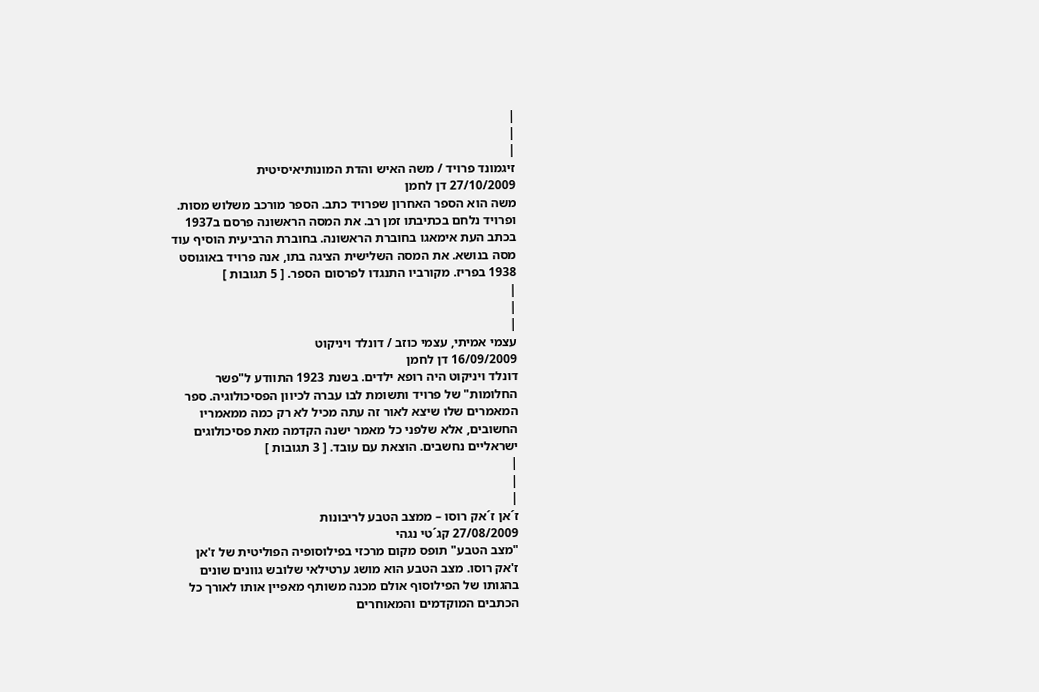|
|
|
זיגמונד פרויד / משה האיש והדת המונותיאיסיטית
27/10/2009 דן לחמן
משה הוא הספר האחרון שפרויד כתב. הספר מורכב משלוש מסות.
ופרויד נלחם בכתיבתו זמן רב. את המסה הראשונה פרסם ב1937
בכתב העת אימאגו בחוברת הראשונה. בחוברת הרביעית הוסיף עוד
מסה בנושא. את המסה השלישית הציגה בתו, אנה פרויד באוגוסט
1938 בפריז. מקורביו התנגדו לפרסום הספר. [ 5 תגובות ]
|
|
|
עצמי אמיתי, עצמי כוזב / דונלד ויניקוט
16/09/2009 דן לחמן
דונלד ויניקוט היה רופא ילדים. בשנת 1923 התוודע ל"פשר
החלומות" של פרויד ותשומת לבו עברה לכיוון הפסיכולוגיה. ספר
המאמרים שלו שיצא לאור זה עתה מכיל לא רק כמה ממאמריו
החשובים, אלא שלפני כל מאמר ישנה הקדמה מאת פסיכולוגים
ישראליים נחשבים. הוצאת עם עובד. [ 3 תגובות ]
|
|
|
ז´אן ז´אק רוסו – ממצב הטבע לריבונות
27/08/2009 קג´טי נגהי
"מצב הטבע" תופס מקום מרכזי בפילוסופיה הפוליטית של ז'אן
ז'אק רוסו. מצב הטבע הוא מושג ערטילאי שלובש גוונים שונים
בהגותו של הפילוסוף אולם מכנה משותף מאפיין אותו לאורך כל
הכתבים המוקדמים והמאוחרים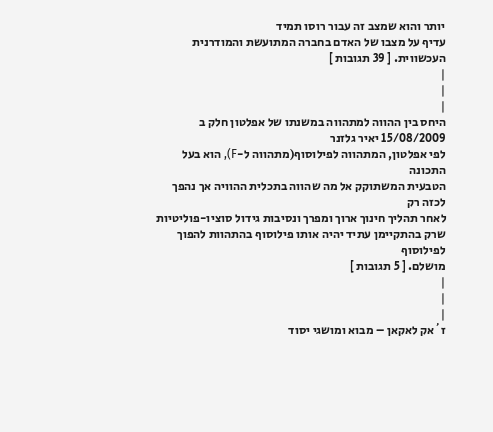יותר והוא שמצב זה עבור רוסו תמיד
עדיף על מצבו של האדם בחברה המתועשת והמודרנית העכשווית. [ 39 תגובות ]
|
|
|
היחס בין ההווה למתהווה במשנתו של אפלטון חלק ב
15/08/2009 יאיר גלזנר
לפי אפלטון, המתהווה לפילוסוף(מתהווה ל-F), הוא בעל התכונה
הטבעית המשתוקק אל מה שהווה בתכלית ההוויה אך נהפך לכזה רק
לאחר תהליך חינוך ארוך ומפרך ונסיבות גידול סוציו-פוליטיות
שרק בהתקיימן עתיד יהיה אותו פילוסוף בהתהוות להפוך לפילוסוף
מושלם. [ 5 תגובות ]
|
|
|
ז´אק לאקאן – מבוא ומושגי יסוד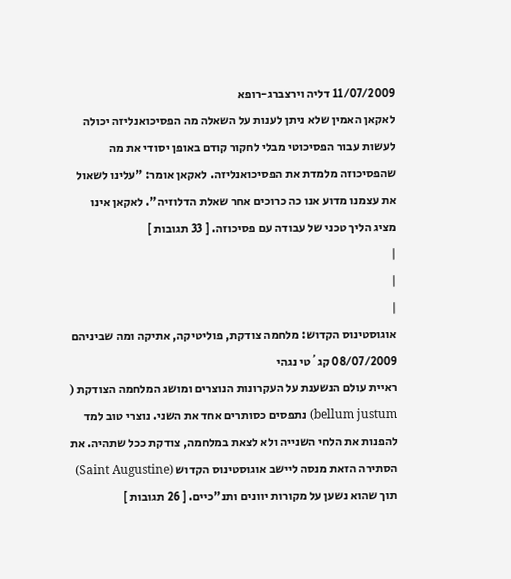11/07/2009 דליה וירצברג-רופא
לאקאן האמין שלא ניתן לענות על השאלה מה הפסיכואנליזה יכולה
לעשות עבור הפסיכוטי מבלי לחקור קודם באופן יסודי את מה
שהפסיכוזה מלמדת את הפסיכואנליזה. לאקאן אומר: "עלינו לשאול
את עצמנו מדוע אנו כה כרוכים אחר שאלת הדלוזיה". לאקאן אינו
מציג הליך טכני של עבודה עם פסיכוזה. [ 33 תגובות ]
|
|
|
אוגוסטינוס הקדוש: מלחמה צודקת, פוליטיקה, אתיקה ומה שביניהם
08/07/2009 קג´טי נגהי
ראיית עולם הנשענת על העקרונות הנוצרים ומושג המלחמה הצודקת (
bellum justum) נתפסים כסותרים אחד את השני. נוצרי טוב למד
להפנות את הלחי השנייה ולא לצאת במלחמה, צודקת ככל שתהיה. את
הסתירה הזאת מנסה ליישב אוגוסטינוס הקדוש (Saint Augustine)
תוך שהוא נשען על מקורות יוונים ותנ"כיים. [ 26 תגובות ]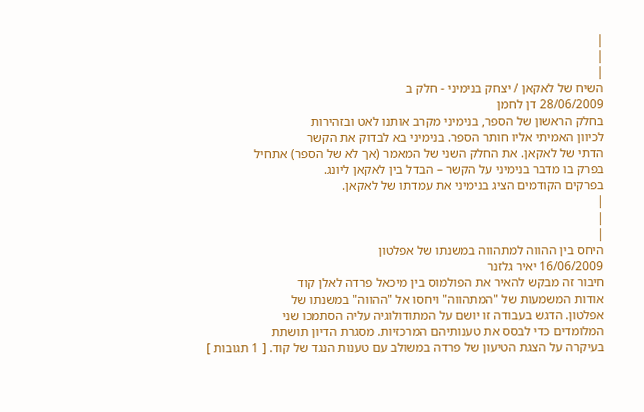|
|
|
השיח של לאקאן / יצחק בנימיני - חלק ב
28/06/2009 דן לחמן
בחלק הראשון של הספר, בנימיני מקרב אותנו לאט ובזהירות
לכיוון האמיתי אליו חותר הספר. בנימיני בא לבדוק את הקשר
הדתי של לאקאן. את החלק השני של המאמר (אך לא של הספר) אתחיל
בפרק בו מדבר בנימיני על הקשר – הבדל בין לאקאן ליונג.
בפרקים הקודמים הציג בנימיני את עמדתו של לאקאן.
|
|
|
היחס בין ההווה למתהווה במשנתו של אפלטון
16/06/2009 יאיר גלזנר
חיבור זה מבקש להאיר את הפולמוס בין מיכאל פרדה לאלן קוד
אודות המשמעות של "המתהווה" ויחסו אל "ההווה" במשנתו של
אפלטון. הדגש בעבודה זו יושם על המתודולוגיה עליה הסתמכו שני
המלומדים כדי לבסס את טענותיהם המרכזיות. מסגרת הדיון תושתת
בעיקרה על הצגת הטיעון של פרדה במשולב עם טענות הנגד של קוד. [ 1 תגובות ]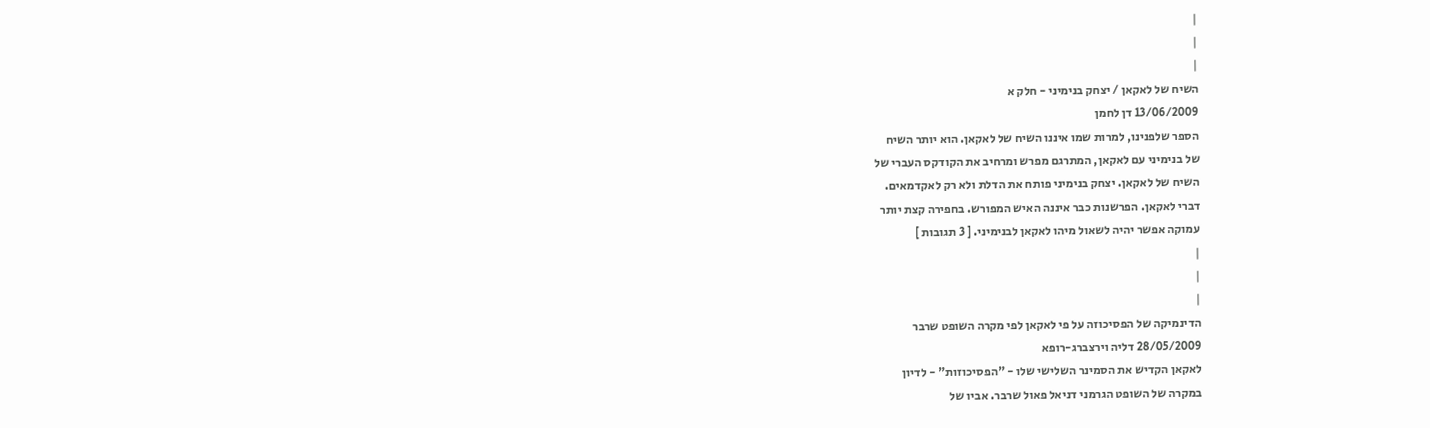|
|
|
השיח של לאקאן / יצחק בנימיני - חלק א
13/06/2009 דן לחמן
הספר שלפנינו, למרות שמו איננו השיח של לאקאן. הוא יותר השיח
של בנימיני עם לאקאן, המתרגם מפרש ומרחיב את הקודקס העברי של
השיח של לאקאן. יצחק בנימיני פותח את הדלת ולא רק לאקדמאים.
דברי לאקאן. הפרשנות כבר איננה האיש המפורש. בחפירה קצת יותר
עמוקה אפשר יהיה לשאול מיהו לאקאן לבנימיני. [ 3 תגובות ]
|
|
|
הדינמיקה של הפסיכוזה על פי לאקאן לפי מקרה השופט שרבר
28/05/2009 דליה וירצברג-רופא
לאקאן הקדיש את הסמינר השלישי שלו - "הפסיכוזות" - לדיון
במקרה של השופט הגרמני דניאל פאול שרבר. אביו של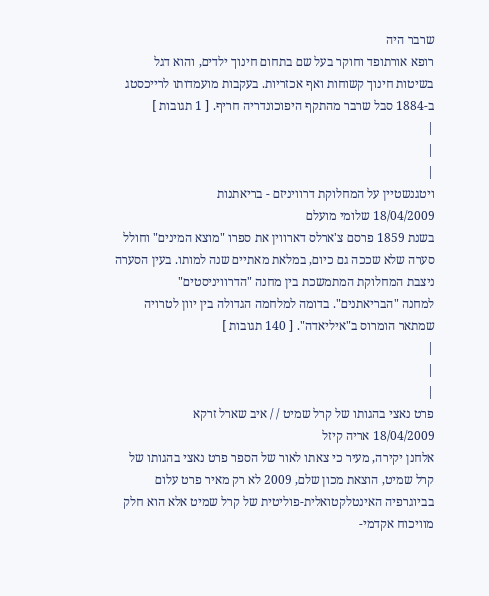שרבר היה
רופא אורתופד וחוקר בעל שם בתחום חינוך ילדים, והוא דגל
בשיטות חינוך קשוחות ואף אכזריות. בעקבות מועמדותו לרייכסטג
ב-1884 סבל שרבר מהתקף היפוכונדריה חריף. [ 1 תגובות ]
|
|
|
ויטגנשטיין על המחלוקת דרוויניזם - בריאתנות
18/04/2009 שלומי מועלם
בשנת 1859 פרסם צ'ארלס דארווין את ספרו "מוצא המינים" וחולל
סערה שלא שככה גם כיום, במלאת מאתיים שנה למותו. בעין הסערה
ניצבת המחלוקת המתמשכת בין מחנה "הדרוויניסטים"
למחנה "הבריאתנים". בדומה למלחמה הגדולה בין יוון לטרויה
שמתאר הומרוס ב"איליאדה". [ 140 תגובות ]
|
|
|
פרט נאצי בהגותו של קרל שמיט / / איב שארל זרקא
18/04/2009 אריה קיזל
אלחנן יקירה, מעיר כי צאתו לאור של הספר פרט נאצי בהגותו של
קרל שמיט, הוצאת מכון שלם, 2009 לא רק מאיר פרט עלום
בביוגרפיה האינטלקטואלית-פוליטית של קרל שמיט אלא הוא חלק
מוויכוח אקדמי-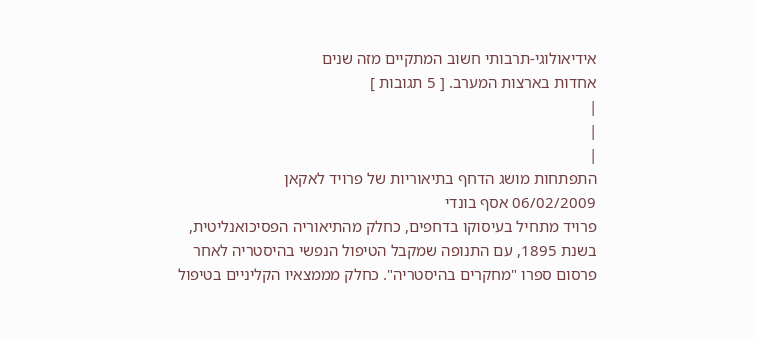אידיאולוגי-תרבותי חשוב המתקיים מזה שנים
אחדות בארצות המערב. [ 5 תגובות ]
|
|
|
התפתחות מושג הדחף בתיאוריות של פרויד לאקאן
06/02/2009 אסף בונדי
פרויד מתחיל בעיסוקו בדחפים, כחלק מהתיאוריה הפסיכואנליטית,
בשנת 1895, עם התנופה שמקבל הטיפול הנפשי בהיסטריה לאחר
פרסום ספרו "מחקרים בהיסטריה". כחלק מממצאיו הקליניים בטיפול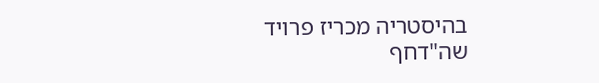בהיסטריה מכריז פרויד שה"דחף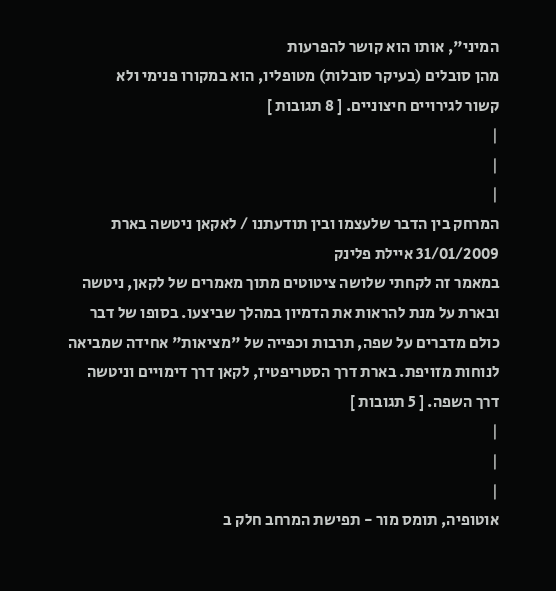המיני", אותו הוא קושר להפרעות
מהן סובלים (בעיקר סובלות) מטופליו, הוא במקורו פנימי ולא
קשור לגירויים חיצוניים. [ 8 תגובות ]
|
|
|
המרחק בין הדבר שלעצמו ובין תודעתנו / לאקאן ניטשה בארת
31/01/2009 איילת פלינק
במאמר זה לקחתי שלושה ציטוטים מתוך מאמרים של לקאן, ניטשה
ובארת על מנת להראות את הדמיון במהלך שביצעו. בסופו של דבר
כולם מדברים על שפה, תרבות וכפייה של "מציאות" אחידה שמביאה
לנוחות מזויפת. בארת דרך הסטריפטיז, לקאן דרך דימויים וניטשה
דרך השפה. [ 5 תגובות ]
|
|
|
אוטופיה, תומס מור - תפישת המרחב חלק ב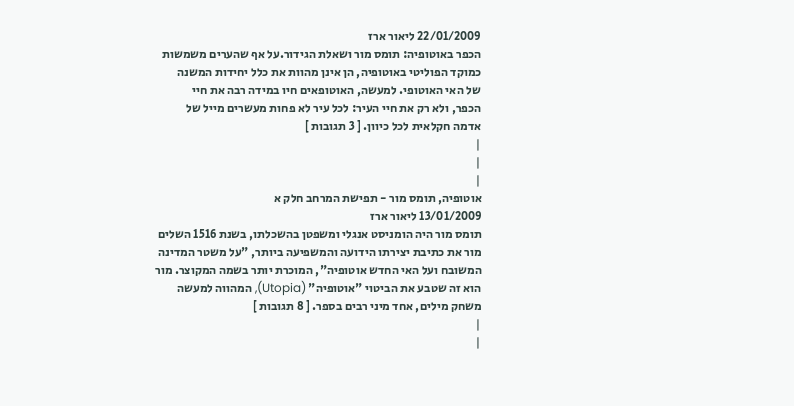22/01/2009 ליאור ארז
הכפר באוטופיה: תומס מור ושאלת הגידור.על אף שהערים משמשות
כמוקד הפוליטי באוטופיה, הן אינן מהוות את כלל יחידות המשנה
של האי האוטופי. למעשה, האוטופאים חיו במידה רבה את חיי
הכפר, ולא רק את חיי העיר: לכל עיר לא פחות מעשרים מייל של
אדמה חקלאית לכל כיוון. [ 3 תגובות ]
|
|
|
אוטופיה, תומס מור - תפישת המרחב חלק א
13/01/2009 ליאור ארז
תומס מור היה הומניסט אנגלי ומשפטן בהשכלתו, בשנת 1516 השלים
מור את כתיבת יצירתו הידועה והמשפיעה ביותר, "על משטר המדינה
המשובח ועל האי החדש אוטופיה", המוכרת יותר בשמה המקוצר. מור
הוא זה שטבע את הביטוי "אוטופיה" (Utopia), המהווה למעשה
משחק מילים, אחד מיני רבים בספר. [ 8 תגובות ]
|
|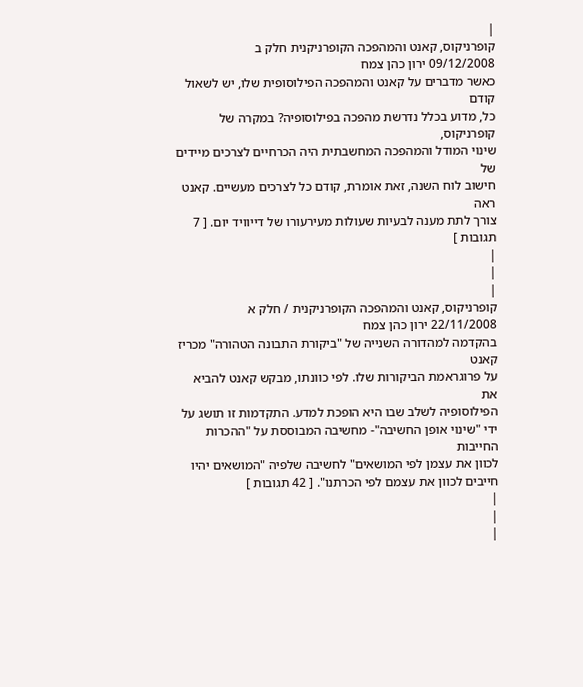|
קופרניקוס, קאנט והמהפכה הקופרניקנית חלק ב
09/12/2008 ירון כהן צמח
כאשר מדברים על קאנט והמהפכה הפילוסופית שלו, יש לשאול קודם
כל, מדוע בכלל נדרשת מהפכה בפילוסופיה? במקרה של קופרניקוס,
שינוי המודל והמהפכה המחשבתית היה הכרחיים לצרכים מיידים של
חישוב לוח השנה, זאת אומרת, קודם כל לצרכים מעשיים. קאנט ראה
צורך לתת מענה לבעיות שעולות מעירעורו של דייוויד יום. [ 7 תגובות ]
|
|
|
קופרניקוס, קאנט והמהפכה הקופרניקנית / חלק א
22/11/2008 ירון כהן צמח
בהקדמה למהדורה השנייה של "ביקורת התבונה הטהורה" מכריז קאנט
על פרוגראמת הביקורות שלו. לפי כוונתו, מבקש קאנט להביא את
הפילוסופיה לשלב שבו היא הופכת למדע. התקדמות זו תושג על
ידי "שינוי אופן החשיבה"- מחשיבה המבוססת על "ההכרות החייבות
לכוון את עצמן לפי המושאים" לחשיבה שלפיה "המושאים יהיו
חייבים לכוון את עצמם לפי הכרתנו". [ 42 תגובות ]
|
|
|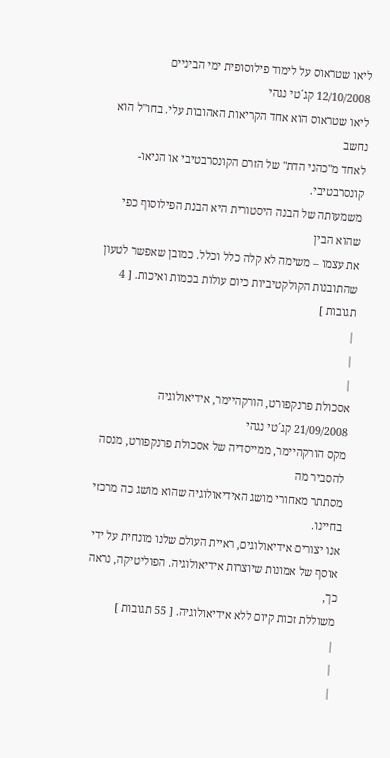ליאו שטראוס על לימוד פילוסופית ימי הביניים
12/10/2008 קג´טי נגהי
ליאו שטראוס הוא אחד הקריאות האהובות עלי. בחו"ל הוא נחשב
לאחד מ"כהני הדת" של הזרם הקונסרבטיבי או הניאו-קונסרבטיבי.
משמעותה של הבנה היסטורית היא הבנת הפילוסוף כפי שהוא הבין
את עצמו – משימה לא קלה כלל וכלל. כמובן שאפשר לטעון
שהתובנות הקולקטיביות כיום עולות בכמות ואיכות. [ 4 תגובות ]
|
|
|
אסכולת פרנקפורט, הורקהיימר, אידיאולוגיה
21/09/2008 קג´טי נגהי
מקס הורקהיימר, ממייסדיה של אסכולת פרנקפורט, מנסה להסביר מה
מסתתר מאחורי מושג האידיאולוגיה שהוא מושג כה מרכזי בחיינו.
אנו יצורים אידיאולוגים, ראיית העולם שלנו מונחית על ידי
אוסף של אמונות שיוצרות אידיאולוגיה. הפוליטיקה, נראה כך,
משוללת זכות קיום ללא אידיאולוגיה. [ 55 תגובות ]
|
|
|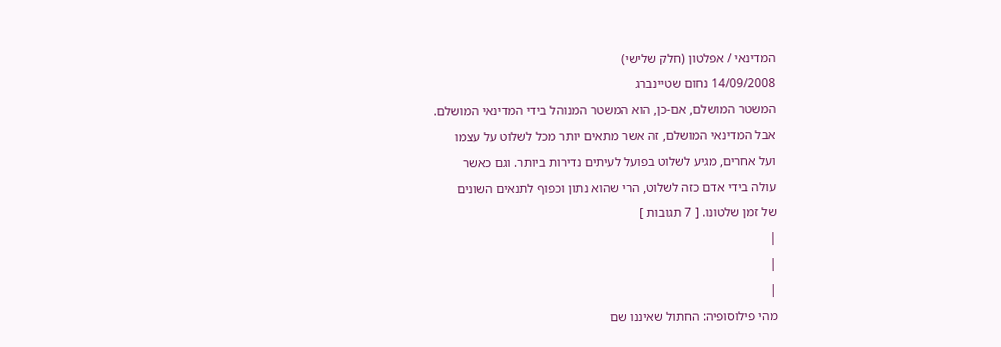המדינאי / אפלטון (חלק שלישי)
14/09/2008 נחום שטיינברג
המשטר המושלם, אם-כן, הוא המשטר המנוהל בידי המדינאי המושלם.
אבל המדינאי המושלם, זה אשר מתאים יותר מכל לשלוט על עצמו
ועל אחרים, מגיע לשלוט בפועל לעיתים נדירות ביותר. וגם כאשר
עולה בידי אדם כזה לשלוט, הרי שהוא נתון וכפוף לתנאים השונים
של זמן שלטונו. [ 7 תגובות ]
|
|
|
מהי פילוסופיה: החתול שאיננו שם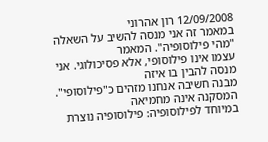12/09/2008 רון אהרוני
במאמר זה אני מנסה להשיב על השאלה "מהי פילוסופיה". המאמר
עצמו אינו פילוסופי, אלא פסיכולוגי. אני מנסה להבין בו איזה
מבנה חשיבה אנחנו מזהים כ"פילוסופי". המסקנה אינה מחמיאה
במיוחד לפילוסופיה: פילוסופיה נוצרת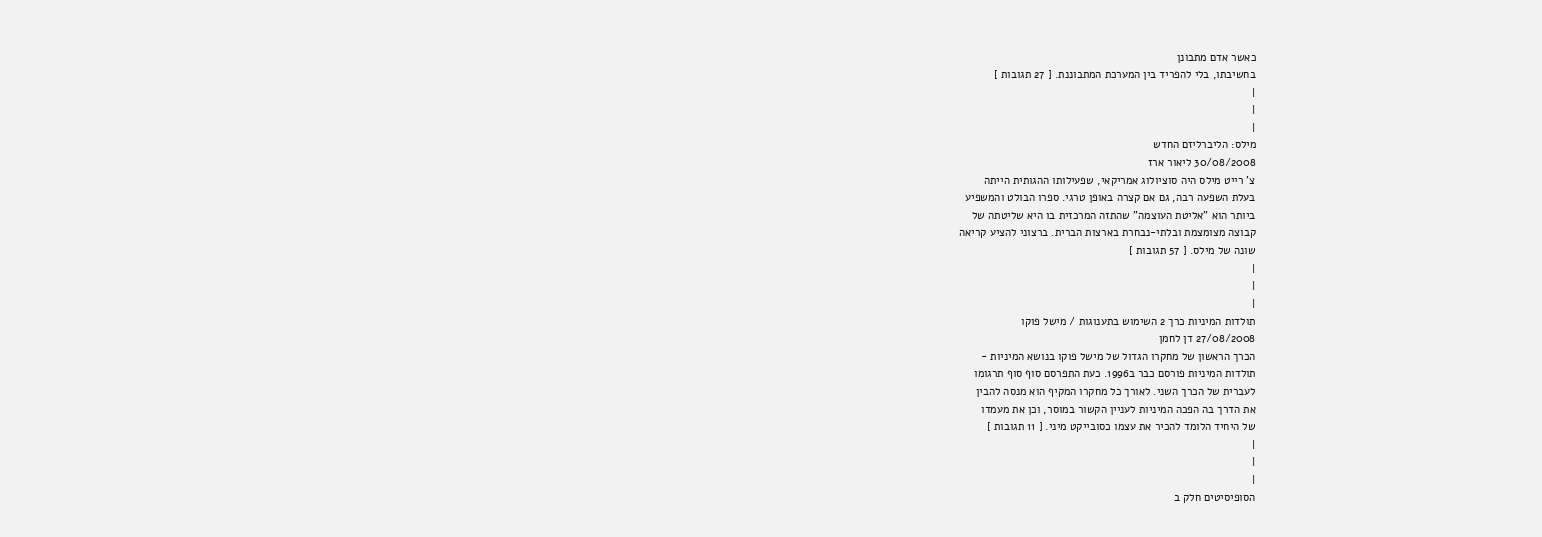כאשר אדם מתבונן
בחשיבתו, בלי להפריד בין המערכת המתבוננת. [ 27 תגובות ]
|
|
|
מילס: הליברליזם החדש
30/08/2008 ליאור ארז
צ' רייט מילס היה סוציולוג אמריקאי, שפעילותו ההגותית הייתה
בעלת השפעה רבה, גם אם קצרה באופן טרגי. ספרו הבולט והמשפיע
ביותר הוא "אליטת העוצמה" שהתזה המרכזית בו היא שליטתה של
קבוצה מצומצמת ובלתי-נבחרת בארצות הברית. ברצוני להציע קריאה
שונה של מילס. [ 57 תגובות ]
|
|
|
תולדות המיניות כרך 2 השימוש בתענוגות / מישל פוקו
27/08/2008 דן לחמן
הכרך הראשון של מחקרו הגדול של מישל פוקו בנושא המיניות -
תולדות המיניות פורסם כבר ב1996. כעת התפרסם סוף סוף תרגומו
לעברית של הכרך השני. לאורך כל מחקרו המקיף הוא מנסה להבין
את הדרך בה הפכה המיניות לעניין הקשור במוסר, וכן את מעמדו
של היחיד הלומד להכיר את עצמו כסובייקט מיני. [ 11 תגובות ]
|
|
|
הסופיסיטים חלק ב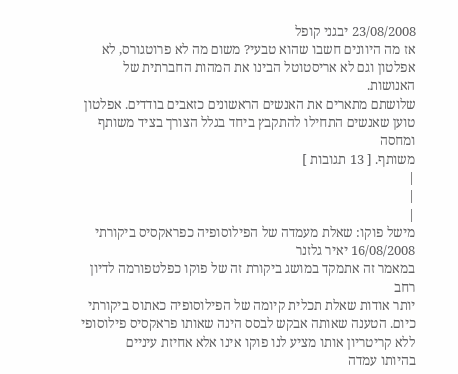23/08/2008 יבגני קופל
אז מה היוונים חשבו שהוא טבעי? משום מה לא פרוטגורס, לא
אפלטון וגם לא אריסטוטל הבינו את המהות החברתית של האנושות.
שלושתם מתארים את האנשים הראשונים כזאבים בודדים. אפלטון
טוען שאנשים התחילו להתקבץ ביחד בגלל הצורך בציד משותף ומחסה
משותף. [ 13 תגובות ]
|
|
|
מישל פוקו: שאלת מעמדה של הפילוסופיה כפראקסיס ביקורתי
16/08/2008 יאיר גלזנר
במאמר זה אתמקד במושג ביקורת זה של פוקו כפלטפורמה לדיון רחב
יותר אודות שאלת תכלית קיומה של הפילוסופיה כאתוס ביקורתי
כיום. הטענה שאותה אבקש לבסס הינה שאותו פראקסיס פילוסופי
ללא קריטריון אותו מציע לנו פוקו אינו אלא אחיזת עיניים
בהיותו עמדה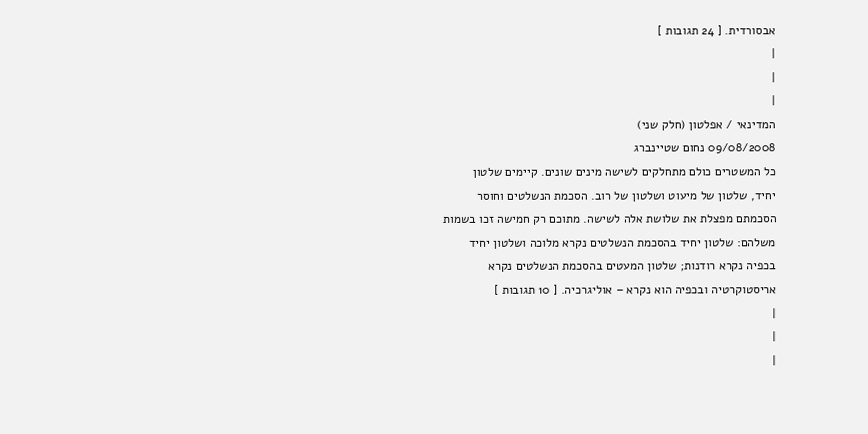אבסורדית. [ 24 תגובות ]
|
|
|
המדינאי / אפלטון (חלק שני)
09/08/2008 נחום שטיינברג
כל המשטרים כולם מתחלקים לשישה מינים שונים. קיימים שלטון
יחיד, שלטון של מיעוט ושלטון של רוב. הסכמת הנשלטים וחוסר
הסכמתם מפצלת את שלושת אלה לשישה. מתוכם רק חמישה זכו בשמות
משלהם: שלטון יחיד בהסכמת הנשלטים נקרא מלוכה ושלטון יחיד
בכפיה נקרא רודנות; שלטון המעטים בהסכמת הנשלטים נקרא
אריסטוקרטיה ובכפיה הוא נקרא – אוליגרכיה. [ 10 תגובות ]
|
|
|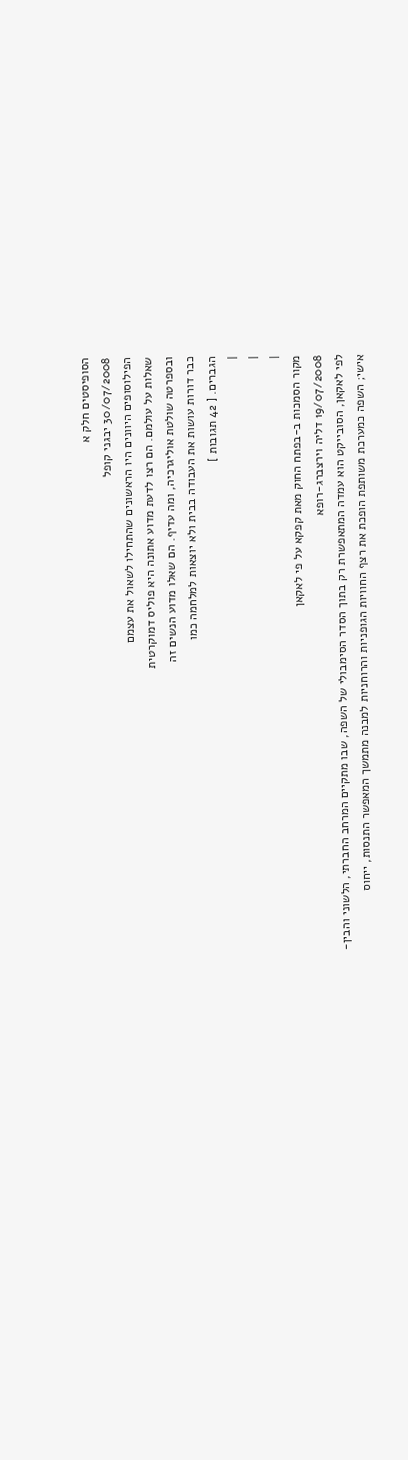הסופיסטים חלק א
30/07/2008 יבגני קופל
הפילוסופים היוונים היו הראשונים שהתחילו לשאול את עצמם
שאלות על עולמם. הם רצו לדעת מדוע אתונה היא פוליס דמוקרטית
ובספרטה שולטת אוליגרכיה, ומה עדיף. הם שאלו מדוע הנשים זה
כבר דורות עושות את העבודה בבית ולא יוצאות למלחמה כמו
הגברים. [ 42 תגובות ]
|
|
|
מקור הסמכות ב-בפתח החוק מאת קפקא על פי לאקאן
19/07/2008 דליה וירצברג-רופא
לפי לאקאן, הסובייקט הוא עמדה המתאפשרת רק בתוך הסדר הסימבולי של השפה, שבו מתקיים המרחב החברתי, הלשוני והבין-
אישי; השפה כמערכת משותפת הופכת את רצף החוויות הגופניות והרוחניות למבנה מתמשך המאפשר התנסות, ייחוס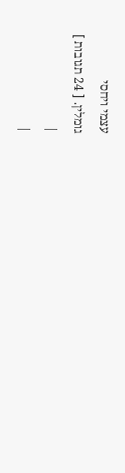עצמי ויחסי
גומלין. [ 24 תגובות ]
|
|